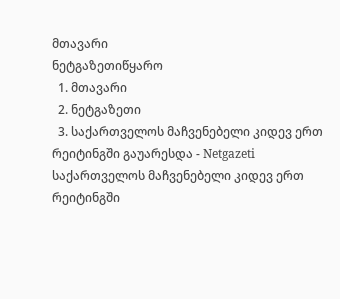მთავარი
ნეტგაზეთიწყარო
  1. მთავარი
  2. ნეტგაზეთი
  3. საქართველოს მაჩვენებელი კიდევ ერთ რეიტინგში გაუარესდა - Netgazeti
საქართველოს მაჩვენებელი კიდევ ერთ რეიტინგში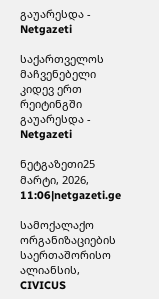გაუარესდა - Netgazeti

საქართველოს მაჩვენებელი კიდევ ერთ რეიტინგში გაუარესდა - Netgazeti

ნეტგაზეთი25 მარტი, 2026, 11:06|netgazeti.ge

სამოქალაქო ორგანიზაციების საერთაშორისო ალიანსის, CIVICUS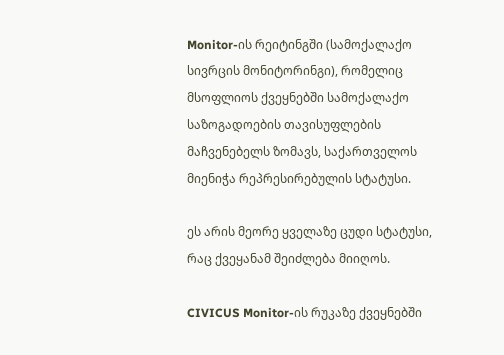Monitor-ის რეიტინგში (სამოქალაქო სივრცის მონიტორინგი), რომელიც მსოფლიოს ქვეყნებში სამოქალაქო საზოგადოების თავისუფლების მაჩვენებელს ზომავს, საქართველოს მიენიჭა რეპრესირებულის სტატუსი.

ეს არის მეორე ყველაზე ცუდი სტატუსი, რაც ქვეყანამ შეიძლება მიიღოს.

CIVICUS Monitor-ის რუკაზე ქვეყნებში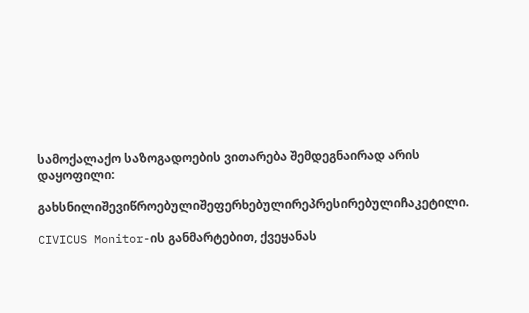სამოქალაქო საზოგადოების ვითარება შემდეგნაირად არის დაყოფილი:

გახსნილიშევიწროებულიშეფერხებულირეპრესირებულიჩაკეტილი.

CIVICUS Monitor-ის განმარტებით, ქვეყანას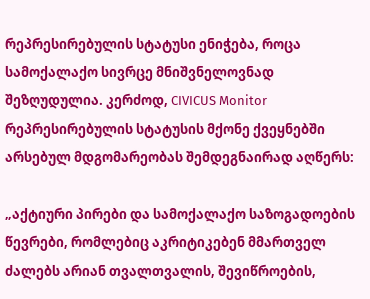რეპრესირებულის სტატუსი ენიჭება, როცა სამოქალაქო სივრცე მნიშვნელოვნად შეზღუდულია. კერძოდ, CIVICUS Monitor რეპრესირებულის სტატუსის მქონე ქვეყნებში არსებულ მდგომარეობას შემდეგნაირად აღწერს:

„აქტიური პირები და სამოქალაქო საზოგადოების წევრები, რომლებიც აკრიტიკებენ მმართველ ძალებს არიან თვალთვალის, შევიწროების,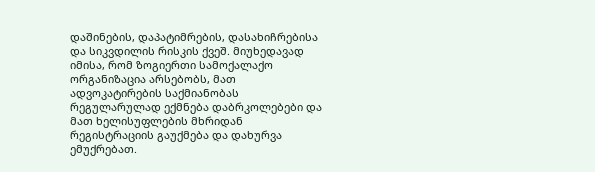დაშინების, დაპატიმრების, დასახიჩრებისა და სიკვდილის რისკის ქვეშ. მიუხედავად იმისა, რომ ზოგიერთი სამოქალაქო ორგანიზაცია არსებობს, მათ ადვოკატირების საქმიანობას რეგულარულად ექმნება დაბრკოლებები და მათ ხელისუფლების მხრიდან რეგისტრაციის გაუქმება და დახურვა ემუქრებათ.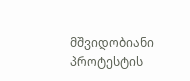მშვიდობიანი პროტესტის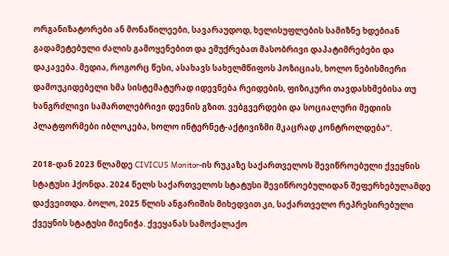ორგანიზატორები ან მონაწილეები, სავარაუდოდ, ხელისუფლების სამიზნე ხდებიან გადამეტებული ძალის გამოყენებით და ემუქრებათ მასობრივი დაპატიმრებები და დაკავება. მედია, როგორც წესი, ასახავს სახელმწიფოს პოზიციას, ხოლო ნებისმიერი დამოუკიდებელი ხმა სისტემატურად იდევნება რეიდების, ფიზიკური თავდასხმებისა თუ ხანგრძლივი სამართლებრივი დევნის გზით. ვებგვერდები და სოციალური მედიის პლატფორმები იბლოკება, ხოლო ინტერნეტ-აქტივიზმი მკაცრად კონტროლდება“.

2018-დან 2023 წლამდე CIVICUS Monitor-ის რუკაზე საქართველოს შევიწროებული ქვეყნის სტატუსი ჰქონდა. 2024 წელს საქართველოს სტატუსი შევიწროებულიდან შეფერხებულამდე დაქვეითდა. ბოლო, 2025 წლის ანგარიშის მიხედვით კი, საქართველო რეპრესირებული ქვეყნის სტატუსი მიენიჭა. ქვეყანას სამოქალაქო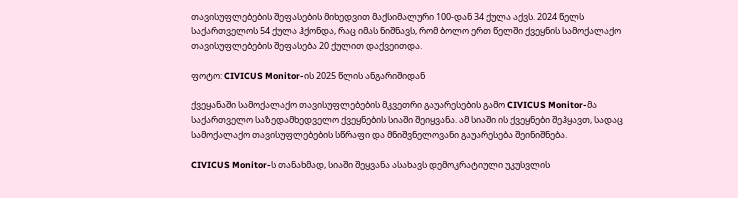თავისუფლებების შეფასების მიხედვით მაქსიმალური 100-დან 34 ქულა აქვს. 2024 წელს საქართველოს 54 ქულა ჰქონდა, რაც იმას ნიშნავს, რომ ბოლო ერთ წელში ქვეყნის სამოქალაქო თავისუფლებების შეფასება 20 ქულით დაქვეითდა.

ფოტო: CIVICUS Monitor-ის 2025 წლის ანგარიშიდან

ქვეყანაში სამოქალაქო თავისუფლებების მკვეთრი გაუარესების გამო CIVICUS Monitor-მა საქართველო საზედამხედველო ქვეყნების სიაში შეიყვანა. ამ სიაში ის ქვეყნები შეჰყავთ, სადაც სამოქალაქო თავისუფლებების სწრაფი და მნიშვნელოვანი გაუარესება შეინიშნება.

CIVICUS Monitor-ს თანახმად, სიაში შეყვანა ასახავს დემოკრატიული უკუსვლის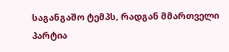საგანგაშო ტემპს, რადგან მმართველი პარტია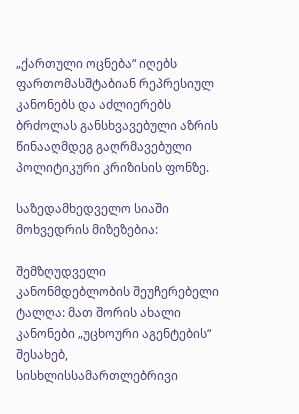„ქართული ოცნება“ იღებს ფართომასშტაბიან რეპრესიულ კანონებს და აძლიერებს ბრძოლას განსხვავებული აზრის წინააღმდეგ გაღრმავებული პოლიტიკური კრიზისის ფონზე.

საზედამხედველო სიაში მოხვედრის მიზეზებია:

შემზღუდველი კანონმდებლობის შეუჩერებელი ტალღა: მათ შორის ახალი კანონები „უცხოური აგენტების“ შესახებ, სისხლისსამართლებრივი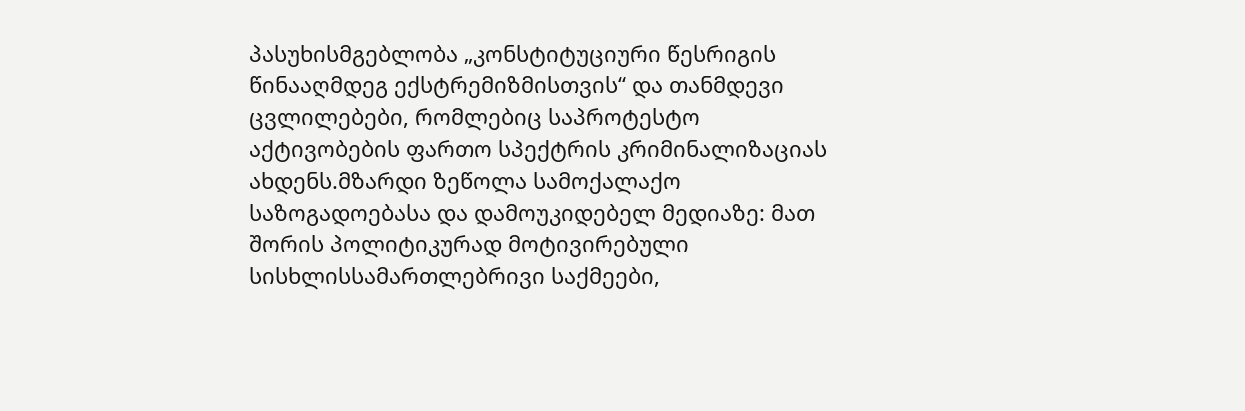პასუხისმგებლობა „კონსტიტუციური წესრიგის წინააღმდეგ ექსტრემიზმისთვის“ და თანმდევი ცვლილებები, რომლებიც საპროტესტო აქტივობების ფართო სპექტრის კრიმინალიზაციას ახდენს.მზარდი ზეწოლა სამოქალაქო საზოგადოებასა და დამოუკიდებელ მედიაზე: მათ შორის პოლიტიკურად მოტივირებული სისხლისსამართლებრივი საქმეები,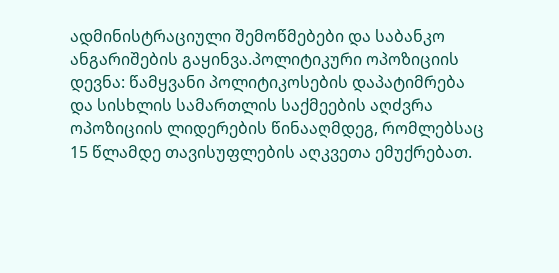ადმინისტრაციული შემოწმებები და საბანკო ანგარიშების გაყინვა.პოლიტიკური ოპოზიციის დევნა: წამყვანი პოლიტიკოსების დაპატიმრება და სისხლის სამართლის საქმეების აღძვრა ოპოზიციის ლიდერების წინააღმდეგ, რომლებსაც 15 წლამდე თავისუფლების აღკვეთა ემუქრებათ.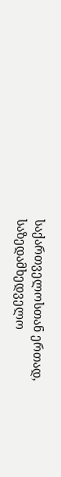საქართველოსთან ერთად, საზედამხედველო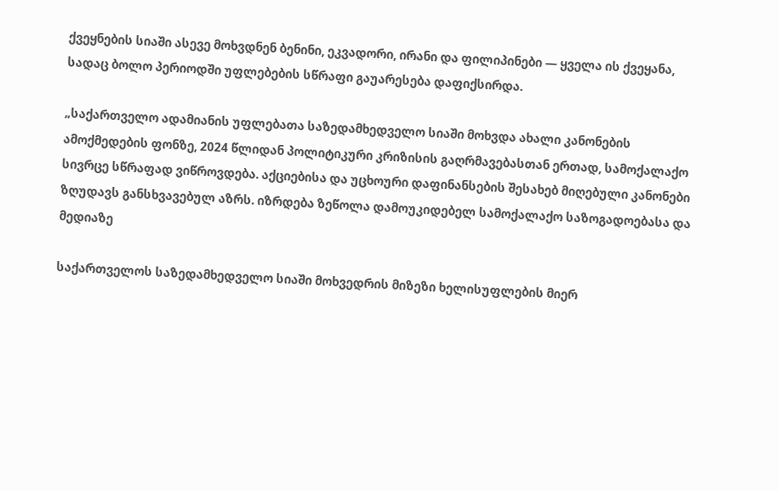ქვეყნების სიაში ასევე მოხვდნენ ბენინი, ეკვადორი, ირანი და ფილიპინები — ყველა ის ქვეყანა, სადაც ბოლო პერიოდში უფლებების სწრაფი გაუარესება დაფიქსირდა.

„საქართველო ადამიანის უფლებათა საზედამხედველო სიაში მოხვდა ახალი კანონების ამოქმედების ფონზე, 2024 წლიდან პოლიტიკური კრიზისის გაღრმავებასთან ერთად, სამოქალაქო სივრცე სწრაფად ვიწროვდება. აქციებისა და უცხოური დაფინანსების შესახებ მიღებული კანონები ზღუდავს განსხვავებულ აზრს. იზრდება ზეწოლა დამოუკიდებელ სამოქალაქო საზოგადოებასა და მედიაზე

საქართველოს საზედამხედველო სიაში მოხვედრის მიზეზი ხელისუფლების მიერ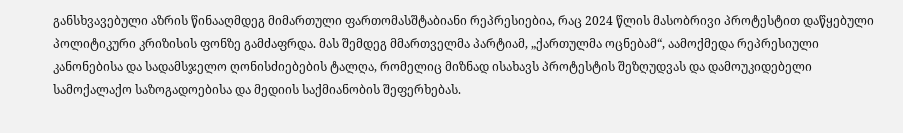განსხვავებული აზრის წინააღმდეგ მიმართული ფართომასშტაბიანი რეპრესიებია, რაც 2024 წლის მასობრივი პროტესტით დაწყებული პოლიტიკური კრიზისის ფონზე გამძაფრდა. მას შემდეგ მმართველმა პარტიამ, „ქართულმა ოცნებამ“, აამოქმედა რეპრესიული კანონებისა და სადამსჯელო ღონისძიებების ტალღა, რომელიც მიზნად ისახავს პროტესტის შეზღუდვას და დამოუკიდებელი სამოქალაქო საზოგადოებისა და მედიის საქმიანობის შეფერხებას.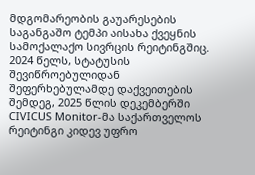მდგომარეობის გაუარესების საგანგაშო ტემპი აისახა ქვეყნის სამოქალაქო სივრცის რეიტინგშიც. 2024 წელს, სტატუსის შევიწროებულიდან შეფერხებულამდე დაქვეითების შემდეგ, 2025 წლის დეკემბერში CIVICUS Monitor-მა საქართველოს რეიტინგი კიდევ უფრო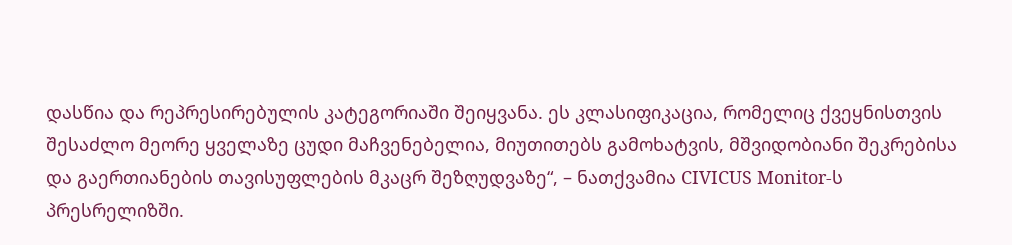დასწია და რეპრესირებულის კატეგორიაში შეიყვანა. ეს კლასიფიკაცია, რომელიც ქვეყნისთვის შესაძლო მეორე ყველაზე ცუდი მაჩვენებელია, მიუთითებს გამოხატვის, მშვიდობიანი შეკრებისა და გაერთიანების თავისუფლების მკაცრ შეზღუდვაზე“, – ნათქვამია CIVICUS Monitor-ს პრესრელიზში.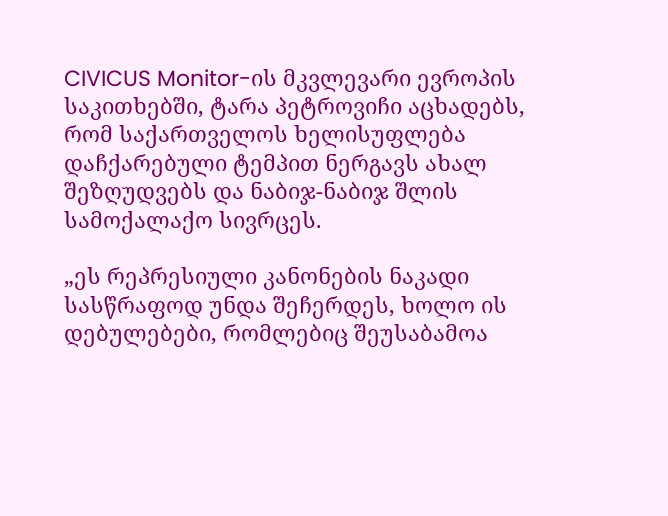CIVICUS Monitor-ის მკვლევარი ევროპის საკითხებში, ტარა პეტროვიჩი აცხადებს, რომ საქართველოს ხელისუფლება დაჩქარებული ტემპით ნერგავს ახალ შეზღუდვებს და ნაბიჯ-ნაბიჯ შლის სამოქალაქო სივრცეს.

„ეს რეპრესიული კანონების ნაკადი სასწრაფოდ უნდა შეჩერდეს, ხოლო ის დებულებები, რომლებიც შეუსაბამოა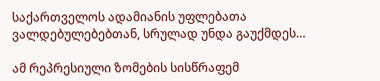საქართველოს ადამიანის უფლებათა ვალდებულებებთან, სრულად უნდა გაუქმდეს…

ამ რეპრესიული ზომების სისწრაფემ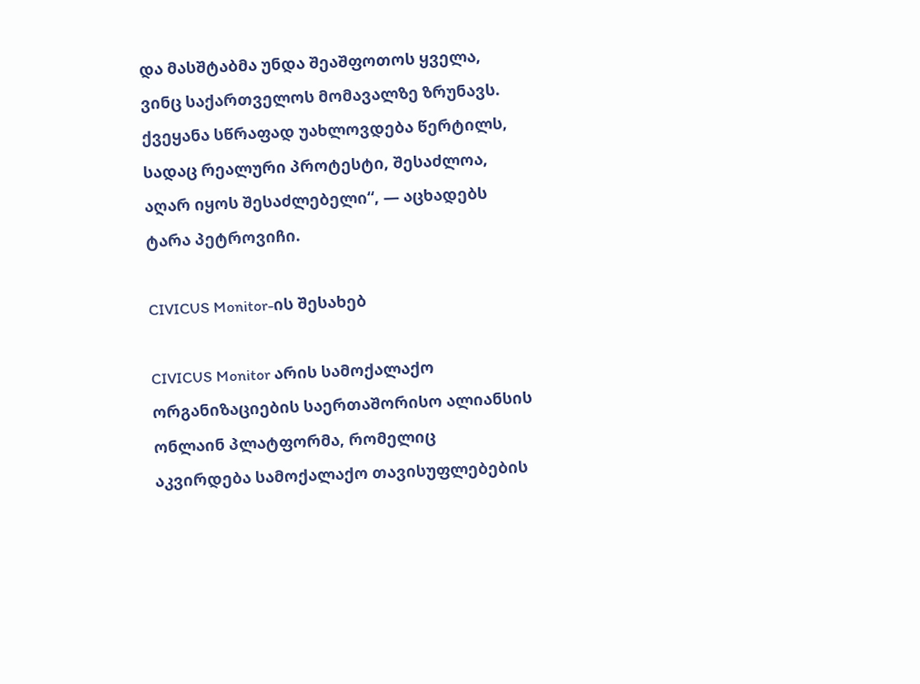და მასშტაბმა უნდა შეაშფოთოს ყველა, ვინც საქართველოს მომავალზე ზრუნავს. ქვეყანა სწრაფად უახლოვდება წერტილს, სადაც რეალური პროტესტი, შესაძლოა, აღარ იყოს შესაძლებელი“, — აცხადებს ტარა პეტროვიჩი.

CIVICUS Monitor-ის შესახებ

CIVICUS Monitor არის სამოქალაქო ორგანიზაციების საერთაშორისო ალიანსის ონლაინ პლატფორმა, რომელიც აკვირდება სამოქალაქო თავისუფლებების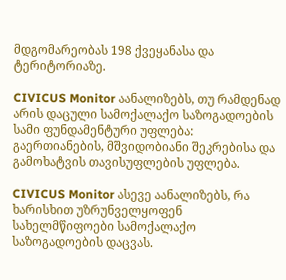მდგომარეობას 198 ქვეყანასა და ტერიტორიაზე.

CIVICUS Monitor აანალიზებს, თუ რამდენად არის დაცული სამოქალაქო საზოგადოების სამი ფუნდამენტური უფლება: გაერთიანების, მშვიდობიანი შეკრებისა და გამოხატვის თავისუფლების უფლება.

CIVICUS Monitor ასევე აანალიზებს, რა ხარისხით უზრუნველყოფენ სახელმწიფოები სამოქალაქო საზოგადოების დაცვას.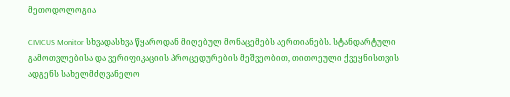მეთოდოლოგია

CIVICUS Monitor სხვადასხვა წყაროდან მიღებულ მონაცემებს აერთიანებს. სტანდარტული გამოთვლებისა და ვერიფიკაციის პროცედურების მეშვეობით, თითოეული ქვეყნისთვის ადგენს სახელმძღვანელო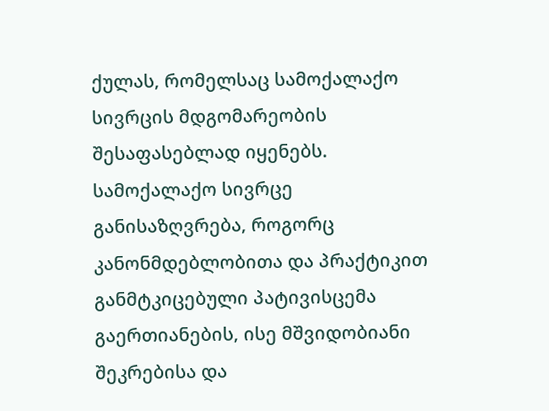ქულას, რომელსაც სამოქალაქო სივრცის მდგომარეობის შესაფასებლად იყენებს. სამოქალაქო სივრცე განისაზღვრება, როგორც კანონმდებლობითა და პრაქტიკით განმტკიცებული პატივისცემა გაერთიანების, ისე მშვიდობიანი შეკრებისა და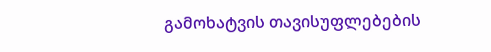გამოხატვის თავისუფლებების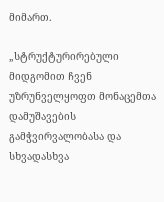მიმართ.

„სტრუქტურირებული მიდგომით ჩვენ უზრუნველყოფთ მონაცემთა დამუშავების გამჭვირვალობასა და სხვადასხვა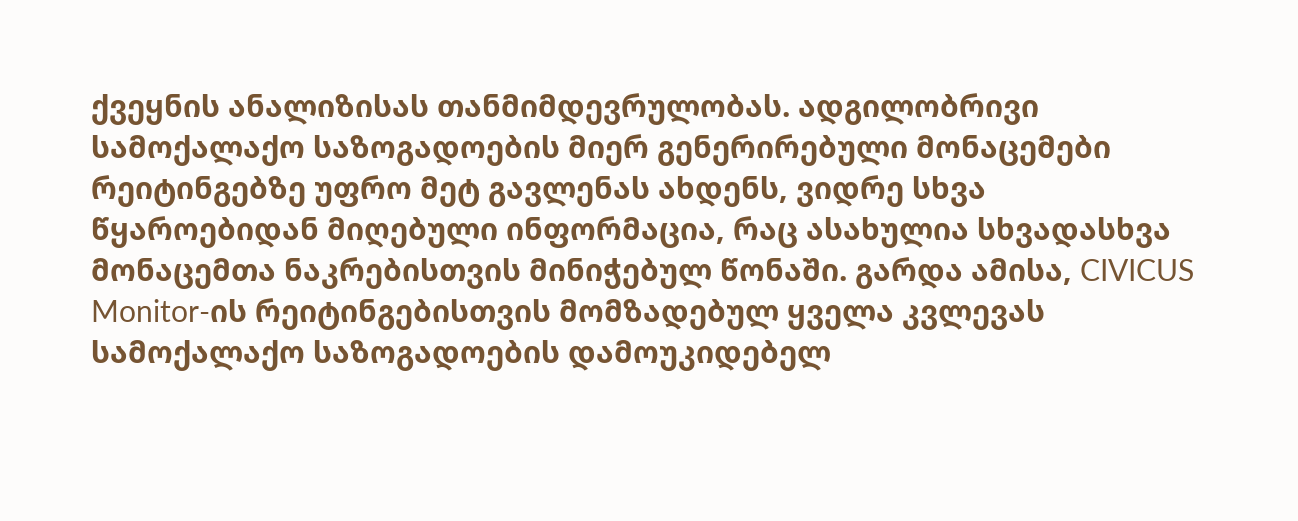ქვეყნის ანალიზისას თანმიმდევრულობას. ადგილობრივი სამოქალაქო საზოგადოების მიერ გენერირებული მონაცემები რეიტინგებზე უფრო მეტ გავლენას ახდენს, ვიდრე სხვა წყაროებიდან მიღებული ინფორმაცია, რაც ასახულია სხვადასხვა მონაცემთა ნაკრებისთვის მინიჭებულ წონაში. გარდა ამისა, CIVICUS Monitor-ის რეიტინგებისთვის მომზადებულ ყველა კვლევას სამოქალაქო საზოგადოების დამოუკიდებელ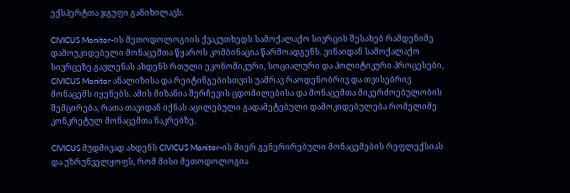ექსპერტთა ჯგუფი განიხილავს.

CIVICUS Monitor-ის მეთოდოლოგიის ქვაკუთხედს სამოქალაქო სივრცის შესახებ რამდენიმე დამოუკიდებელი მონაცემთა წყაროს კომბინაცია წარმოადგენს. ვინაიდან სამოქალაქო სივრცეზე გავლენას ახდენს რთული ეკონომიკური, სოციალური და პოლიტიკური პროცესები, CIVICUS Monitor ანალიზისა და რეიტინგებისთვის უამრავ რაოდენობრივ და თვისებრივ მონაცემს იყენებს. ამის მიზანია შერჩევის ცდომილებისა და მონაცემთა მიკერძოებულობის შემცირება, რათა თავიდან იქნას აცილებული გადამეტებული დამოკიდებულება რომელიმე კონკრეტულ მონაცემთა ნაკრებზე.

CIVICUS მუდმივად ახდენს CIVICUS Monitor-ის მიერ გენერირებული მონაცემების რეფლექსიას და უზრუნველყოფს, რომ მისი მეთოდოლოგია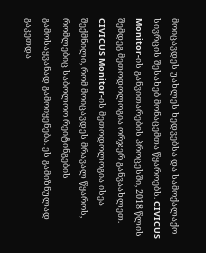მოიცავდეს უახლეს ხედვებსა და სამოქალაქო სივრცის შესახებ მონაცემთა წყაროებს. CIVICUS Monitor-ის განვითარების პროცესში, 2018 წლის შემდეგ მეთოდოლოგია ორჯერ განვაახლეთ. CIVICUS Monitor-ის მეთოდოლოგია ისეა შექმნილი, რომ მოიცავდეს მრავალ წყაროს, რომლებიც საბოლოო რეიტინგების გამოსაყვანად გამოიყენება. ეს გამიზნულად გაკეთდა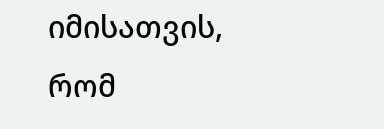იმისათვის, რომ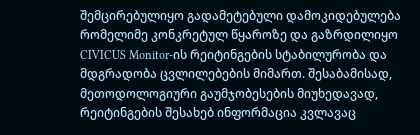შემცირებულიყო გადამეტებული დამოკიდებულება რომელიმე კონკრეტულ წყაროზე და გაზრდილიყო CIVICUS Monitor-ის რეიტინგების სტაბილურობა და მდგრადობა ცვლილებების მიმართ. შესაბამისად, მეთოდოლოგიური გაუმჯობესების მიუხედავად, რეიტინგების შესახებ ინფორმაცია კვლავაც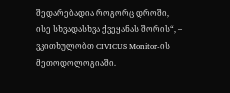შედარებადია როგორც დროში, ისე სხვადასხვა ქვეყანას შორის“, – ვკითხულობთ CIVICUS Monitor-ის მეთოდოლოგიაში.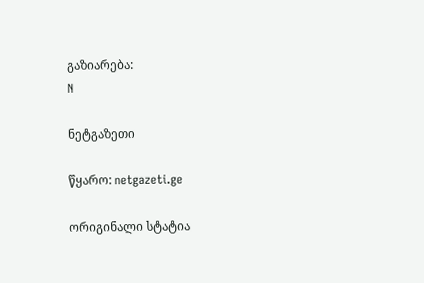გაზიარება:
N

ნეტგაზეთი

წყარო: netgazeti.ge

ორიგინალი სტატია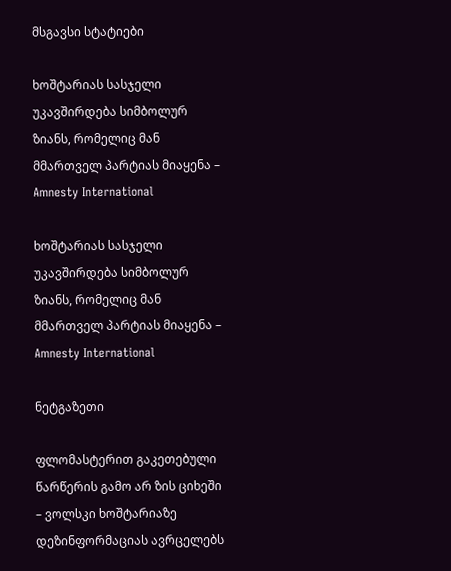მსგავსი სტატიები

ხოშტარიას სასჯელი უკავშირდება სიმბოლურ ზიანს, რომელიც მან მმართველ პარტიას მიაყენა – Amnesty International

ხოშტარიას სასჯელი უკავშირდება სიმბოლურ ზიანს, რომელიც მან მმართველ პარტიას მიაყენა – Amnesty International

ნეტგაზეთი

ფლომასტერით გაკეთებული წარწერის გამო არ ზის ციხეში – ვოლსკი ხოშტარიაზე დეზინფორმაციას ავრცელებს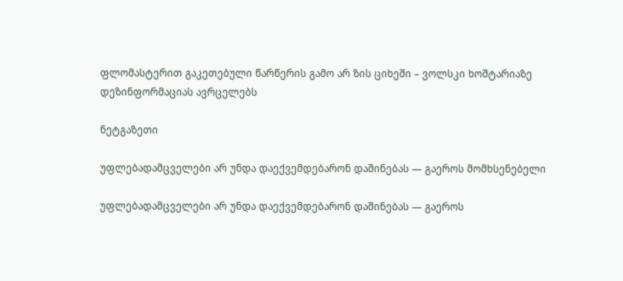ფლომასტერით გაკეთებული წარწერის გამო არ ზის ციხეში – ვოლსკი ხოშტარიაზე დეზინფორმაციას ავრცელებს

ნეტგაზეთი

უფლებადამცველები არ უნდა დაექვემდებარონ დაშინებას — გაეროს მომხსენებელი

უფლებადამცველები არ უნდა დაექვემდებარონ დაშინებას — გაეროს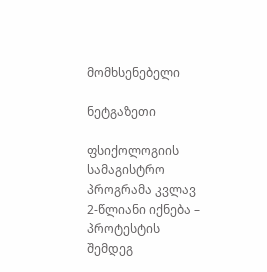მომხსენებელი

ნეტგაზეთი

ფსიქოლოგიის სამაგისტრო პროგრამა კვლავ 2-წლიანი იქნება – პროტესტის შემდეგ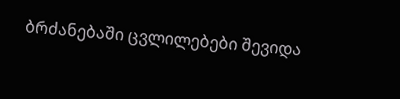ბრძანებაში ცვლილებები შევიდა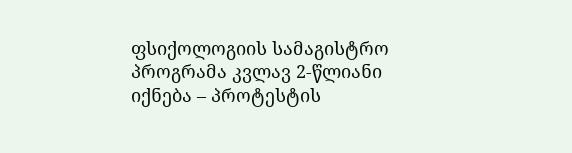ფსიქოლოგიის სამაგისტრო პროგრამა კვლავ 2-წლიანი იქნება – პროტესტის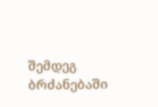შემდეგ ბრძანებაში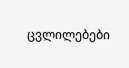ცვლილებები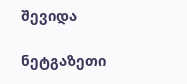შევიდა

ნეტგაზეთი